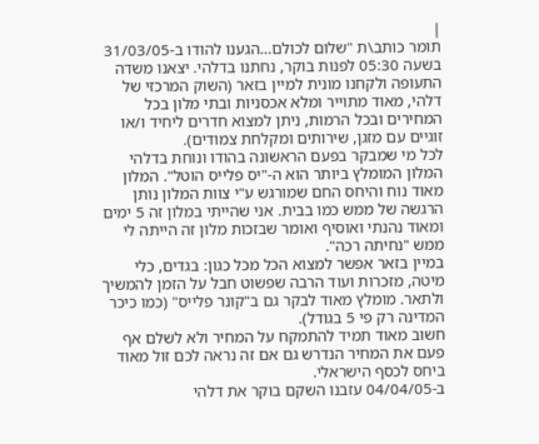|
תומר כותב\ת "שלום לכולם...הגענו להודו ב-31/03/05 בשעה 05:30 לפנות בוקר, נחתנו בדלהי. יצאנו משדה התעופה ולקחנו מונית למיין בזאר (השוק המרכזי של דלהי, מאוד מתוייר ומלא אכסניות ובתי מלון בכל המחירים ובכל הרמות, ניתן למצוא חדרים ליחיד ו/או זוגיים עם מזגן, שירותים ומקלחת צמודים).
לכל מי שמבקר בפעם הראשונה בהודו ונוחת בדלהי המלון המומלץ ביותר הוא ה-"יס פלייס הוטל". המלון מאוד נוח והיחס החם שמורגש ע"י צוות המלון נותן הרגשה של ממש כמו בבית. אני שהייתי במלון זה 5 ימים ומאוד נהנתי ואוסיף ואומר שבזכות מלון זה הייתה לי ממש "נחיתה רכה".
במיין בזאר אפשר למצוא הכל מכל כגון: בגדים, כלי מיטה, מזכרות ועוד הרבה שפשוט חבל על הזמן להמשיך ולתאר. מומלץ מאוד לבקר גם ב"קונר פלייס" (כמו כיכר המדינה רק פי 5 בגודל).
חשוב מאוד תמיד להתמקח על המחיר ולא לשלם אף פעם את המחיר הנדרש גם אם זה נראה לכם זול מאוד ביחס לכסף הישראלי.
ב-04/04/05 עזבנו השקם בוקר את דלהי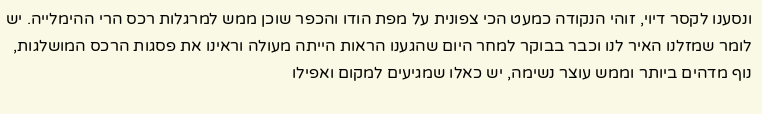ונסענו לקסר דיוי, זוהי הנקודה כמעט הכי צפונית על מפת הודו והכפר שוכן ממש למרגלות רכס הרי ההימלייה. יש לומר שמזלנו האיר לנו וכבר בבוקר למחר היום שהגענו הראות הייתה מעולה וראינו את פסגות הרכס המושלגות, נוף מדהים ביותר וממש עוצר נשימה, יש כאלו שמגיעים למקום ואפילו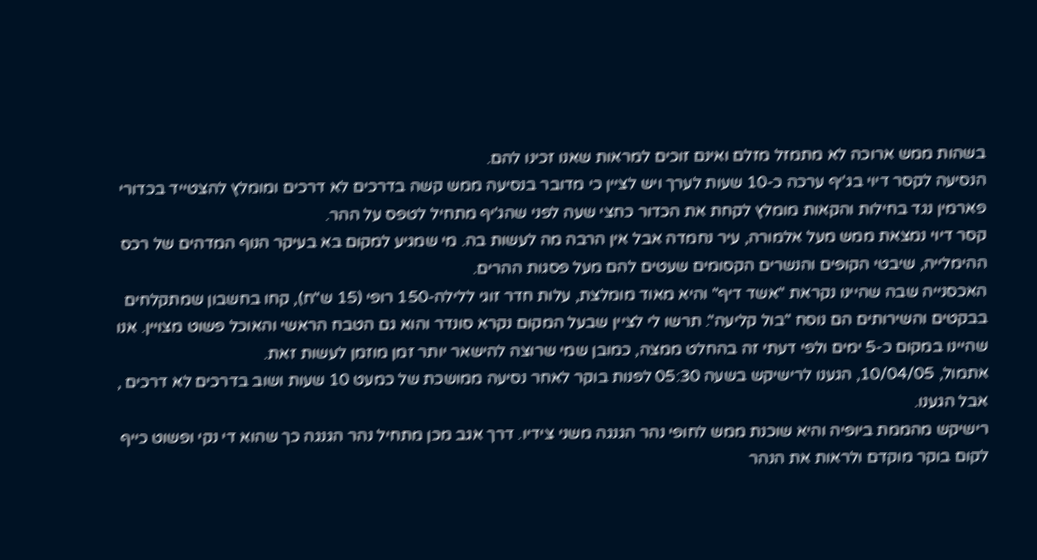בשהות ממש ארוכה לא מתמזל מזלם ואינם זוכים למראות שאנו זכינו להם.
הנסיעה לקסר דיוי בג'יף ערכה כ-10 שעות לערך ויש לציין כי מדובר בנסיעה ממש קשה בדרכים לא דרכים ומומלץ להצטייד בכדורי פארמין נגד בחילות והקאות מומלץ לקחת את הכדור כחצי שעה לפני שהג'יף מתחיל לטפס על ההר.
קסר דיוי נמצאת ממש מעל אלמורה, עיר נחמדה אבל אין הרבה מה לעשות בה. מי שמגיע למקום בא בעיקר הנוף המדהים של רכס ההימלייה, שיבטי הקופים והנשרים הקסומים שעטים להם מעל פסגות ההרים.
האכסנייה שבה שהיינו נקראת "אשד דיף" והיא מאוד מומלצת, עלות חדר זוגי ללילה-150 רופי (15 ש"ח), קחו בחשבון שמתקלחים בבקטים והשירותים הם נוסח "בול קליעה". תרשו לי לציין שבעל המקום נקרא סונדר והוא גם הטבח הראשי והאוכל פשוט מצויין. אנו שהיינו במקום כ-5 ימים ולפי דעתי זה בהחלט ממצה, כמובן שמי שרוצה להישאר יותר זמן מוזמן לעשות זאת.
אתמול, 10/04/05, הגענו לרישיקש בשעה 05:30 לפנות בוקר לאחר נסיעה ממושכת של כמעט 10 שעות ושוב בדרכים לא דרכים , אבל הגענו.
רישיקש מהממת ביופיה והיא שוכנת ממש לחופי נהר הגנגה משני צידיו. דרך אגב מכן מתחיל נהר הגנגה כך שהוא די נקי ופשוט כייף לקום בוקר מוקדם ולראות את הנהר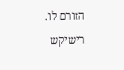הזורם לו.
רישיקש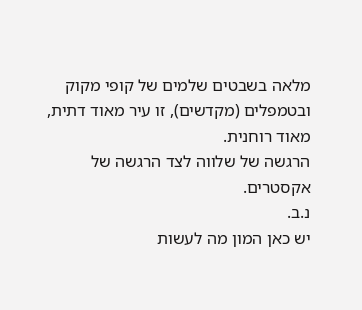מלאה בשבטים שלמים של קופי מקוק ובטמפלים (מקדשים), זו עיר מאוד דתית, מאוד רוחנית.
הרגשה של שלווה לצד הרגשה של אקסטרים.
נ.ב.
יש כאן המון מה לעשות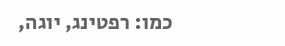כמו: רפטינג, יוגה,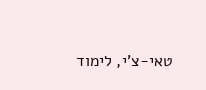טאי-צ'י, לימוד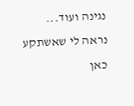נגינה ועוד...
נראה לי שאשתקע כאן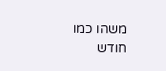משהו כמו חודש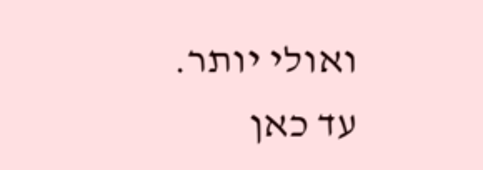ואולי יותר.
עד כאן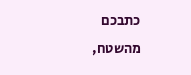כתבכם מהשטח,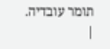תומר עובדיה.
|